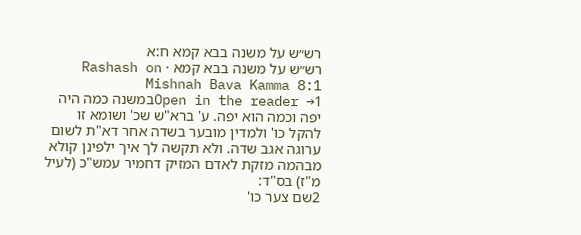רש״ש על משנה בבא קמא ח:א
רש״ש על משנה בבא קמא · Rashash on Mishnah Bava Kamma 8:1
Open in the reader →1במשנה כמה היה יפה וכמה הוא יפה. ע' ברא"ש שכ' ושומא זו להקל כו' ולמדין מובער בשדה אחר דא"ת לשום ערוגה אגב שדה. ולא תקשה לך איך ילפינן קולא מבהמה מזקת לאדם המזיק דחמיר עמש"כ (לעיל מ"ז) בס"ד:
2שם צער כו'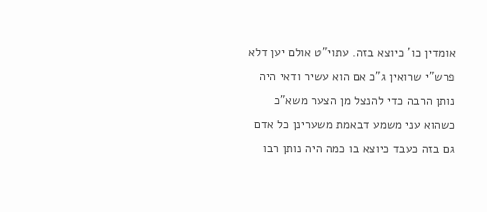אומדין כו' כיוצא בזה. עתוי"ט אולם יען דלא פרש"י שרואין ג"כ אם הוא עשיר ודאי היה נותן הרבה כדי להנצל מן הצער משא"כ כשהוא עני משמע דבאמת משערינן כל אדם גם בזה כעבד כיוצא בו כמה היה נותן רבו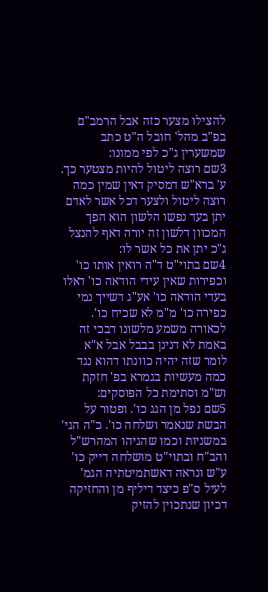להצילו מצער כזה אבל הרמב"ם בפ"ב מהל' חובל ה"ט כתב שמשערין ג"כ לפי ממונו:
3שם רוצה ליטול להיות מצטער כך. ע' ברא"ש דמסיק דאין שמין כמה רוצה ליטול ולצער דכל אשר לאדם יתן בעד נפשו הלשון הוא הפך המכוון דלשון זה יורה דאף להנצל ג"כ יתן את כל אשר לו:
4שם בתוי"ט ד"ה רואין אותו כו' וכפירות שאין עידי הודאה כו' דאלו בעדי הודאה כו' אע"ג דשייך נמי כפירה כו' מ"מ לא שכיח כו'. לכאורה משמע מלשונו דבכי זה באמת לא דנינן בבבל אבל א"א לומר שזה יהיה כוונתו דהוא נגד כמה מעשיות בגמרא בפ' חזקת וש"מ וסתימת כל הפוסקים:
5שם נפל מן הגג כו'. ופטור על הבשת שנאמר ושלחה כו'. כ"ה הגי' במשניות וכמו שהגיהו המהרש"ל והב"ח ובתוי"ט מושלחה דייק כו' ע"ש ונראה דאשתמיטתיה הגמ' לעיל ס"פ כיצד דיליף מן והחזיקה דכיון שנתכוין להזיק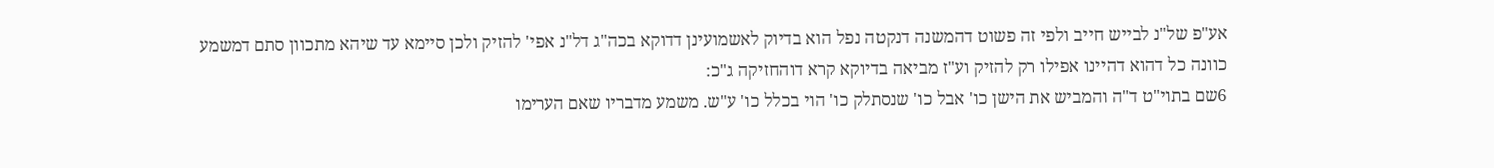אע"פ של"נ לבייש חייב ולפי זה פשוט דהמשנה דנקטה נפל הוא בדיוק לאשמועינן דדוקא בכה"ג דל"נ אפי' להזיק ולכן סיימא עד שיהא מתכוון סתם דמשמע כוונה כל דהוא דהיינו אפילו רק להזיק וע"ז מביאה בדיוקא קרא דוהחזיקה ג"כ:
6שם בתוי"ט ד"ה והמביש את הישן כו' אבל כו' שנסתלק כו' הוי בכלל כו' ע"ש. משמע מדבריו שאם הערימו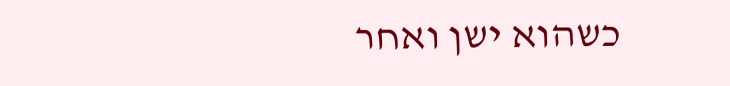כשהוא ישן ואחר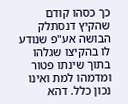כך כסהו קודם שהקיץ דנסתלק הבושה אע"פ שנודע לו בהקיצו שגלהו בתוך שינתו פטור ומדמהו למת ואינו נכון כלל. דהא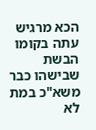הכא מרגיש עתה בקומו הבשת שבישהו כבר משא"כ במת לא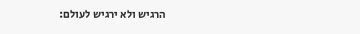הרגיש ולא ירגיש לעולם: